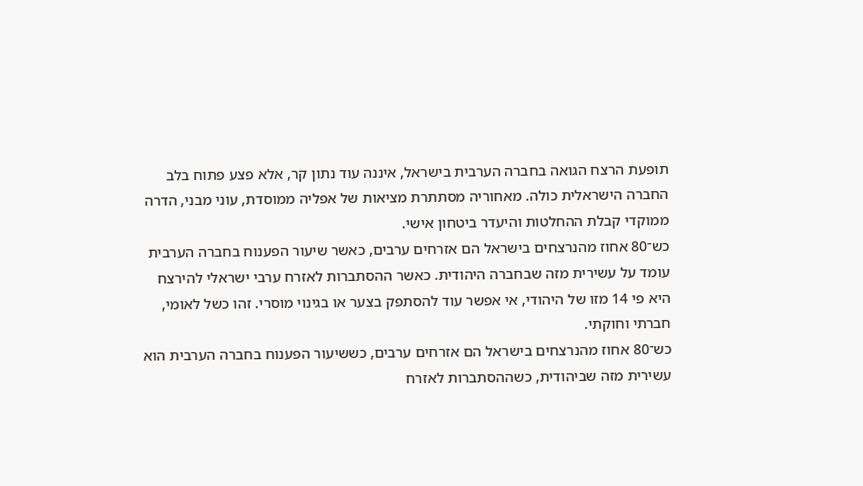תופעת הרצח הגואה בחברה הערבית בישראל, איננה עוד נתון קר, אלא פצע פתוח בלב החברה הישראלית כולה. מאחוריה מסתתרת מציאות של אפליה ממוסדת, עוני מבני, הדרה ממוקדי קבלת ההחלטות והיעדר ביטחון אישי.
כש־80 אחוז מהנרצחים בישראל הם אזרחים ערבים, כאשר שיעור הפענוח בחברה הערבית עומד על עשירית מזה שבחברה היהודית. כאשר ההסתברות לאזרח ערבי ישראלי להירצח היא פי 14 מזו של היהודי, אי אפשר עוד להסתפק בצער או בגינוי מוסרי. זהו כשל לאומי, חברתי וחוקתי.
כש־80 אחוז מהנרצחים בישראל הם אזרחים ערבים, כששיעור הפענוח בחברה הערבית הוא עשירית מזה שביהודית, כשההסתברות לאזרח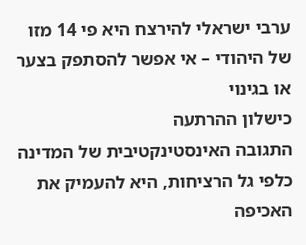ערבי ישראלי להירצח היא פי 14 מזו של היהודי – אי אפשר להסתפק בצער או בגינוי
כישלון ההרתעה
התגובה האינסטינקטיבית של המדינה כלפי גל הרציחות, היא להעמיק את האכיפה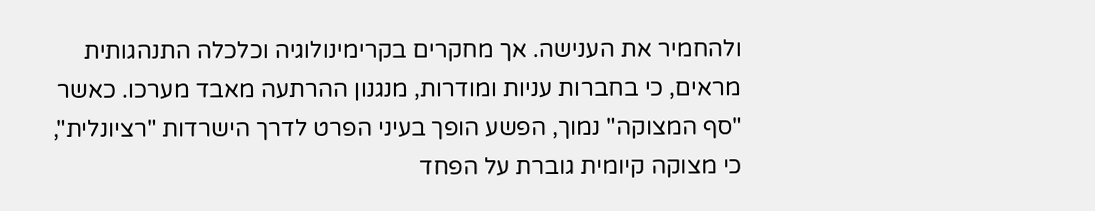ולהחמיר את הענישה. אך מחקרים בקרימינולוגיה וכלכלה התנהגותית מראים, כי בחברות עניות ומודרות, מנגנון ההרתעה מאבד מערכו. כאשר "סף המצוקה" נמוך, הפשע הופך בעיני הפרט לדרך הישרדות "רציונלית", כי מצוקה קיומית גוברת על הפחד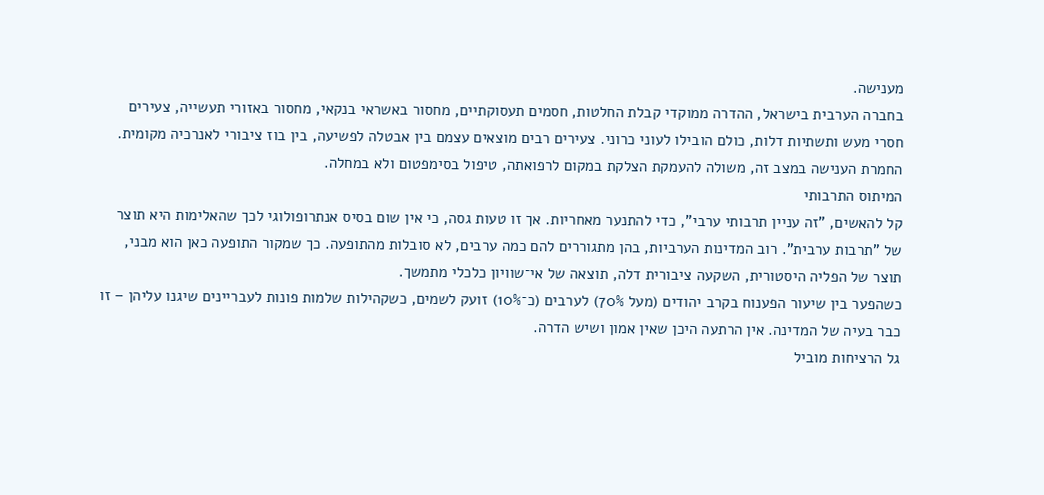מענישה.
בחברה הערבית בישראל, ההדרה ממוקדי קבלת החלטות, חסמים תעסוקתיים, מחסור באשראי בנקאי, מחסור באזורי תעשייה, צעירים חסרי מעש ותשתיות דלות, כולם הובילו לעוני כרוני. צעירים רבים מוצאים עצמם בין אבטלה לפשיעה, בין בוז ציבורי לאנרכיה מקומית. החמרת הענישה במצב זה, משולה להעמקת הצלקת במקום לרפואתה, טיפול בסימפטום ולא במחלה.
המיתוס התרבותי
קל להאשים, "זה עניין תרבותי ערבי", כדי להתנער מאחריות. אך זו טעות גסה, כי אין שום בסיס אנתרופולוגי לכך שהאלימות היא תוצר של "תרבות ערבית". רוב המדינות הערביות, בהן מתגוררים להם כמה ערבים, לא סובלות מהתופעה. כך שמקור התופעה כאן הוא מבני, תוצר של הפליה היסטורית, השקעה ציבורית דלה, תוצאה של אי־שוויון כלכלי מתמשך.
כשהפער בין שיעור הפענוח בקרב יהודים (מעל 70%) לערבים (כ־10%) זועק לשמים, כשקהילות שלמות פונות לעבריינים שיגנו עליהן – זו כבר בעיה של המדינה. אין הרתעה היכן שאין אמון ושיש הדרה.
גל הרציחות מוביל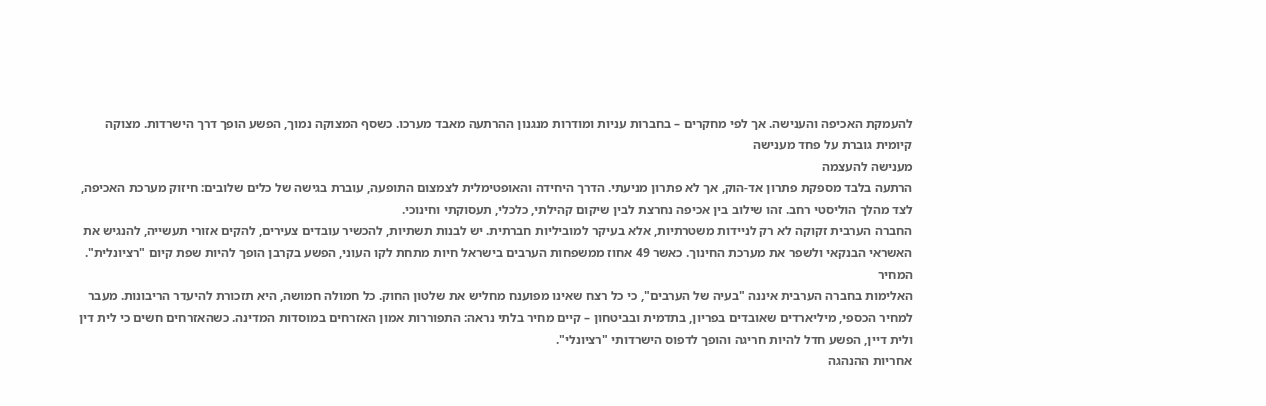להעמקת האכיפה והענישה. אך לפי מחקרים – בחברות עניות ומודרות מנגנון ההרתעה מאבד מערכו. כשסף המצוקה נמוך, הפשע הופך דרך הישרדות. מצוקה קיומית גוברת על פחד מענישה
מענישה להעצמה
הרתעה בלבד מספקת פתרון אד-הוק, אך לא פתרון מניעתי. הדרך היחידה והאופטימלית לצמצום התופעה, עוברת בגישה של כלים שלובים: חיזוק מערכת האכיפה, לצד מהלך הוליסטי רחב. זהו שילוב בין אכיפה נחרצת לבין שיקום קהילתי, כלכלי, תעסוקתי וחינוכי.
החברה הערבית זקוקה לא רק לניידות משטרתיות, אלא בעיקר למוביליות חברתית. יש לבנות תשתיות, להכשיר עובדים צעירים, להקים אזורי תעשייה, להנגיש את האשראי הבנקאי ולשפר את מערכת החינוך. כאשר 49 אחוז ממשפחות הערבים בישראל חיות מתחת לקו העוני, הפשע בקרבן הופך להיות שפת קיום "רציונלית".
המחיר
האלימות בחברה הערבית איננה "בעיה של הערבים", כי כל רצח שאינו מפוענח מחליש את שלטון החוק. כל חמולה חמושה, היא תזכורת להיעדר הריבונות. מעבר למחיר הכספי, מיליארדים שאובדים בפריון, בתדמית ובביטחון – קיים מחיר בלתי נראה: התפוררות אמון האזרחים במוסדות המדינה. כשהאזרחים חשים כי לית דין ולית דיין, הפשע חדל להיות חריגה והופך לדפוס הישרדותי "רציונלי".
אחריות ההנהגה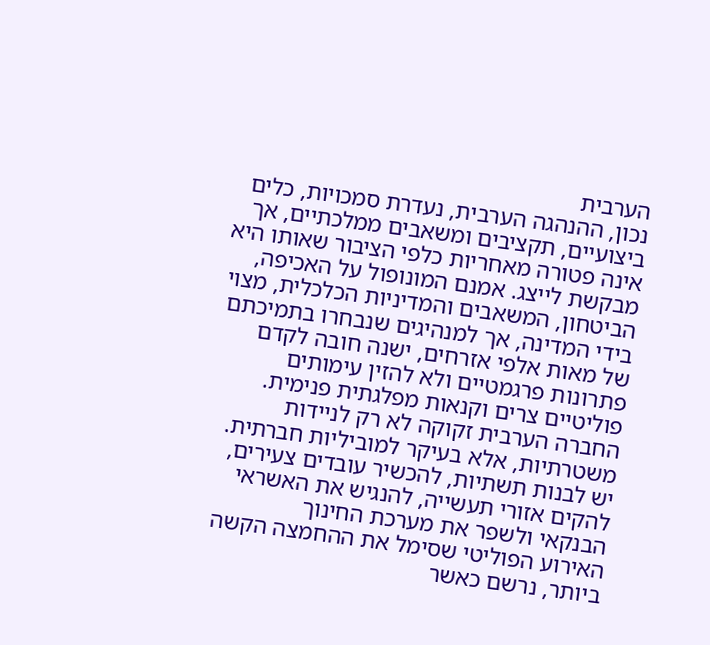הערבית
נכון, ההנהגה הערבית, נעדרת סמכויות, כלים ביצועיים, תקציבים ומשאבים ממלכתיים, אך אינה פטורה מאחריות כלפי הציבור שאותו היא מבקשת לייצג. אמנם המונופול על האכיפה, הביטחון, המשאבים והמדיניות הכלכלית, מצוי בידי המדינה, אך למנהיגים שנבחרו בתמיכתם של מאות אלפי אזרחים, ישנה חובה לקדם פתרונות פרגמטיים ולא להזין עימותים פוליטיים צרים וקנאות מפלגתית פנימית.
החברה הערבית זקוקה לא רק לניידות משטרתיות, אלא בעיקר למוביליות חברתית. יש לבנות תשתיות, להכשיר עובדים צעירים, להקים אזורי תעשייה, להנגיש את האשראי הבנקאי ולשפר את מערכת החינוך
האירוע הפוליטי שסימל את ההחמצה הקשה ביותר, נרשם כאשר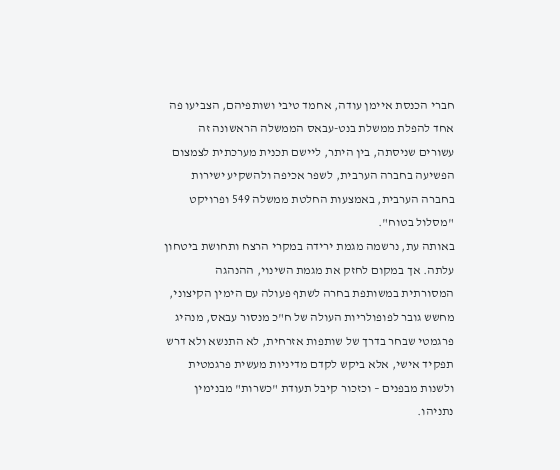חברי הכנסת איימן עודה, אחמד טיבי ושותפיהם, הצביעו פה אחד להפלת ממשלת בנט-עבאס הממשלה הראשונה זה עשורים שניסתה, בין היתר, ליישם תכנית מערכתית לצמצום הפשיעה בחברה הערבית, לשפר אכיפה ולהשקיע ישירות בחברה הערבית, באמצעות החלטת ממשלה 549 ופרויקט "מסלול בטוח".
באותה עת, נרשמה מגמת ירידה במקרי הרצח ותחושת ביטחון עלתה. אך במקום לחזק את מגמת השינוי, ההנהגה המסורתית במשותפת בחרה לשתף פעולה עם הימין הקיצוני, מחשש גובר לפופולריות העולה של ח"כ מנסור עבאס, מנהיג פרגמטי שבחר בדרך של שותפות אזרחית, לא התנשא ולא דרש תפקיד אישי, אלא ביקש לקדם מדיניות מעשית פרגמטית ולשנות מבפנים – וכזכור קיבל תעודת "כשרות" מבנימין נתניהו.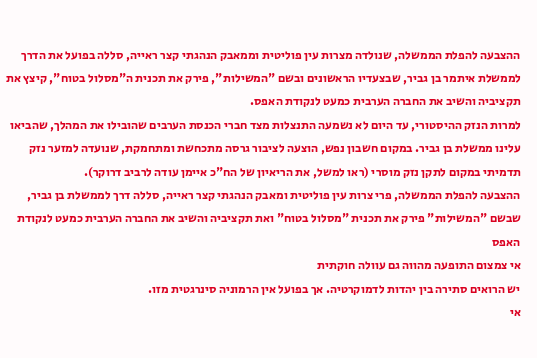ההצבעה להפלת הממשלה, שנולדה מצרות עין פוליטית וממאבק הנהגתי קצר ראייה, סללה בפועל את הדרך לממשלת איתמר בן גביר, שבצעדיו הראשונים ובשם "המשילות", פירק את תכנית ה"מסלול בטוח", קיצץ את תקציביה והשיב את החברה הערבית כמעט לנקודת האפס.
למרות הנזק ההיסטורי, עד היום לא נשמעה התנצלות מצד חברי הכנסת הערבים שהובילו את המהלך, שהביאו עלינו ממשלת בן גביר. במקום חשבון נפש, הוצעה לציבור גרסה מתכחשת ומתחמקת, שנועדה למזער נזק תדמיתי במקום לתקן נזק מוסרי (ראו למשל, את הריאיון של הח"כ איימן עודה לרביב דרוקר).
ההצבעה להפלת הממשלה, פרי צרות עין פוליטית ומאבק הנהגתי קצר ראייה, סללה דרך לממשלת בן גביר, שבשם "המשילות" פירק את תכנית "מסלול בטוח" ואת תקציביה והשיב את החברה הערבית כמעט לנקודת האפס
אי צמצום התופעה מהווה גם עוולה חוקתית
יש הרואים סתירה בין יהדות לדמוקרטיה. אך בפועל אין הרמוניה סינרגטית מזו.
אי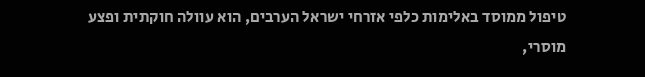טיפול ממוסד באלימות כלפי אזרחי ישראל הערבים, הוא עוולה חוקתית ופצע מוסרי,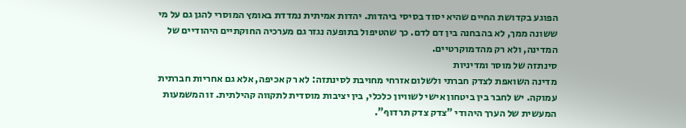הפוגע בקדושת החיים שהיא יסוד בסיסי ביהדות. יהדות אמיתית נמדדת באומץ המוסרי להגן גם על מי ששונה ממך, לא בהבחנה בין דם לדם. כך שהטיפול בתופעה נגזר גם מערכיה החוקתיים היהודיים של המדינה, ולא רק מהדמוקרטיים.
סינתזה של מוסר ומדיניות
מדינה השואפת לצדק חברתי ולשלום אזרחי מחויבת לסינתזה: לא רק אכיפה, אלא גם אחריות חברתית עמוקה. יש לחבר בין ביטחון אישי לשוויון כלכלי, בין יציבות מוסדית לתקווה קהילתית. זו המשמעות המעשית של הערך היהודי "צדק צדק תרדוף".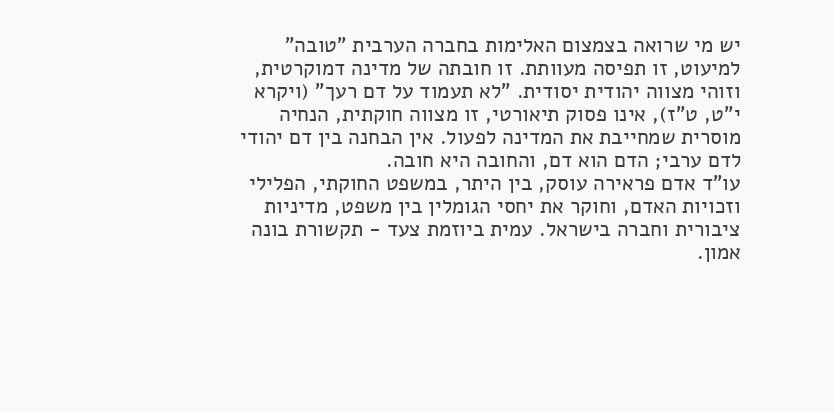יש מי שרואה בצמצום האלימות בחברה הערבית "טובה" למיעוט, זו תפיסה מעוותת. זו חובתה של מדינה דמוקרטית, וזוהי מצווה יהודית יסודית. "לא תעמוד על דם רעך" (ויקרא י"ט, ט"ז), אינו פסוק תיאורטי, זו מצווה חוקתית, הנחיה מוסרית שמחייבת את המדינה לפעול. אין הבחנה בין דם יהודי לדם ערבי; הדם הוא דם, והחובה היא חובה.
עו"ד אדם פראירה עוסק, בין היתר, במשפט החוקתי, הפלילי וזכויות האדם, וחוקר את יחסי הגומלין בין משפט, מדיניות ציבורית וחברה בישראל. עמית ביוזמת צעד - תקשורת בונה אמון.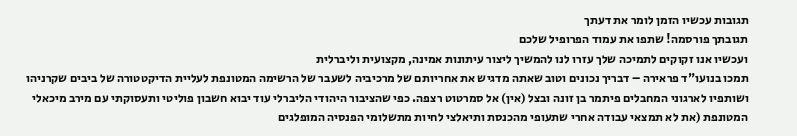תגובות עכשיו הזמן לומר את דעתך
תגובתך פורסמה! שתפו את עמוד הפרופיל שלכם
ועכשיו אנו זקוקים לתמיכה שלך עזרו לנו להמשיך ליצור עיתונות אמינה, מקצועית וליברלית
תמכו בנועו"ד פראירה – דבריך נכונים וטוב שאתה מדגיש את אחריותם של מרכיביה לשעבר של הרשימה המטונפת לעליית הדיקטטורה של ביבים שקרניהו ושותפיו לארגוני המחבלים פיתמר בן זונה ובצל (אין) אל סמרטוט רצפה. כפי שהציבור היהודי הליברלי עוד יבוא חשבון פוליטי ותעסוקתי עם מירב מיכאלי המטונפת (את לא תמצאי עבודה אחרי שתעופי מהכנסת ותיאלצי לחיות מתשלומי הפנסיה המופלגים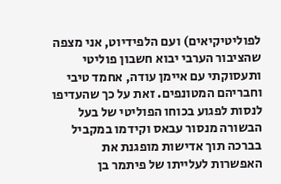לפוליטיקיאים) ועם הלפידיוט, אני מצפה שהציבור הערבי יבוא חשבון פוליטי ותעסוקתי עם איימן עודה, אחמד טיבי וחבריהם המטונפים. זאת על כך שהעדיפו לנסות לפגוע בכוחו הפוליטי של בעל הבשורה מנסור עבאס וקידמו במקביל בברכה תוך אדישות מופגנת את האפשרות לעלייתו של פיתמר בן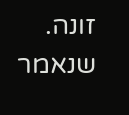זונה. שנאמר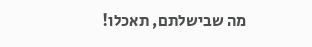מה שבישלתם, תאכלו!